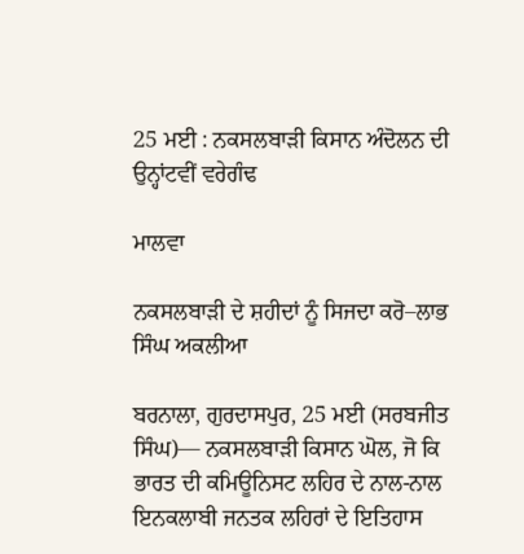25 ਮਈ : ਨਕਸਲਬਾੜੀ ਕਿਸਾਨ ਅੰਦੋਲਨ ਦੀ ਉਨ੍ਹਾਂਟਵੀਂ ਵਰੇਗੰਢ

ਮਾਲਵਾ

ਨਕਸਲਬਾੜੀ ਦੇ ਸ਼ਹੀਦਾਂ ਨੂੰ ਸਿਜਦਾ ਕਰੋ–ਲਾਭ ਸਿੰਘ ਅਕਲੀਆ

ਬਰਨਾਲਾ, ਗੁਰਦਾਸਪੁਰ, 25 ਮਈ (ਸਰਬਜੀਤ ਸਿੰਘ)— ਨਕਸਲਬਾੜੀ ਕਿਸਾਨ ਘੋਲ, ਜੋ ਕਿ ਭਾਰਤ ਦੀ ਕਮਿਊਨਿਸਟ ਲਹਿਰ ਦੇ ਨਾਲ-ਨਾਲ ਇਨਕਲਾਬੀ ਜਨਤਕ ਲਹਿਰਾਂ ਦੇ ਇਤਿਹਾਸ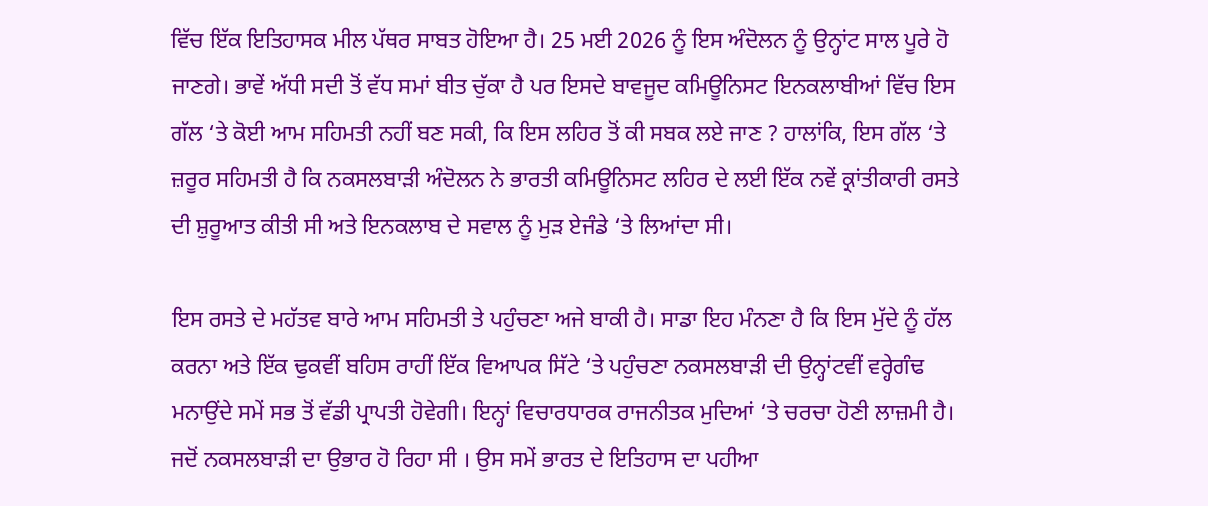ਵਿੱਚ ਇੱਕ ਇਤਿਹਾਸਕ ਮੀਲ ਪੱਥਰ ਸਾਬਤ ਹੋਇਆ ਹੈ। 25 ਮਈ 2026 ਨੂੰ ਇਸ ਅੰਦੋਲਨ ਨੂੰ ਉਨ੍ਹਾਂਟ ਸਾਲ ਪੂਰੇ ਹੋ ਜਾਣਗੇ। ਭਾਵੇਂ ਅੱਧੀ ਸਦੀ ਤੋਂ ਵੱਧ ਸਮਾਂ ਬੀਤ ਚੁੱਕਾ ਹੈ ਪਰ ਇਸਦੇ ਬਾਵਜੂਦ ਕਮਿਊਨਿਸਟ ਇਨਕਲਾਬੀਆਂ ਵਿੱਚ ਇਸ ਗੱਲ ‘ਤੇ ਕੋਈ ਆਮ ਸਹਿਮਤੀ ਨਹੀਂ ਬਣ ਸਕੀ, ਕਿ ਇਸ ਲਹਿਰ ਤੋਂ ਕੀ ਸਬਕ ਲਏ ਜਾਣ ? ਹਾਲਾਂਕਿ, ਇਸ ਗੱਲ ‘ਤੇ ਜ਼ਰੂਰ ਸਹਿਮਤੀ ਹੈ ਕਿ ਨਕਸਲਬਾੜੀ ਅੰਦੋਲਨ ਨੇ ਭਾਰਤੀ ਕਮਿਊਨਿਸਟ ਲਹਿਰ ਦੇ ਲਈ ਇੱਕ ਨਵੇਂ ਕ੍ਰਾਂਤੀਕਾਰੀ ਰਸਤੇ ਦੀ ਸ਼ੁਰੂਆਤ ਕੀਤੀ ਸੀ ਅਤੇ ਇਨਕਲਾਬ ਦੇ ਸਵਾਲ ਨੂੰ ਮੁੜ ਏਜੰਡੇ ‘ਤੇ ਲਿਆਂਦਾ ਸੀ।

ਇਸ ਰਸਤੇ ਦੇ ਮਹੱਤਵ ਬਾਰੇ ਆਮ ਸਹਿਮਤੀ ਤੇ ਪਹੁੰਚਣਾ ਅਜੇ ਬਾਕੀ ਹੈ। ਸਾਡਾ ਇਹ ਮੰਨਣਾ ਹੈ ਕਿ ਇਸ ਮੁੱਦੇ ਨੂੰ ਹੱਲ ਕਰਨਾ ਅਤੇ ਇੱਕ ਢੁਕਵੀਂ ਬਹਿਸ ਰਾਹੀਂ ਇੱਕ ਵਿਆਪਕ ਸਿੱਟੇ ‘ਤੇ ਪਹੁੰਚਣਾ ਨਕਸਲਬਾੜੀ ਦੀ ਉਨ੍ਹਾਂਟਵੀਂ ਵਰ੍ਹੇਗੰਢ ਮਨਾਉਂਦੇ ਸਮੇਂ ਸਭ ਤੋਂ ਵੱਡੀ ਪ੍ਰਾਪਤੀ ਹੋਵੇਗੀ। ਇਨ੍ਹਾਂ ਵਿਚਾਰਧਾਰਕ ਰਾਜਨੀਤਕ ਮੁਦਿਆਂ ‘ਤੇ ਚਰਚਾ ਹੋਣੀ ਲਾਜ਼ਮੀ ਹੈ। ਜਦੋਂ ਨਕਸਲਬਾੜੀ ਦਾ ਉਭਾਰ ਹੋ ਰਿਹਾ ਸੀ । ਉਸ ਸਮੇਂ ਭਾਰਤ ਦੇ ਇਤਿਹਾਸ ਦਾ ਪਹੀਆ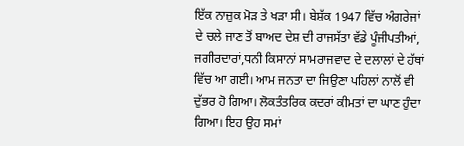ਇੱਕ ਨਾਜ਼ੁਕ ਮੋੜ ਤੇ ਖੜਾ ਸੀ। ਬੇਸ਼ੱਕ 1947 ਵਿੱਚ ਅੰਗਰੇਜਾਂ ਦੇ ਚਲੇ ਜਾਣ ਤੋਂ ਬਾਅਦ ਦੇਸ਼ ਦੀ ਰਾਜਸੱਤਾ ਵੱਡੇ ਪੂੰਜੀਪਤੀਆਂ, ਜਗੀਰਦਾਰਾਂ,ਧਨੀ ਕਿਸਾਨਾਂ ਸਾਮਰਾਜਵਾਦ ਦੇ ਦਲਾਲਾਂ ਦੇ ਹੱਥਾਂ ਵਿੱਚ ਆ ਗਈ। ਆਮ ਜਨਤਾ ਦਾ ਜਿਉਣਾ ਪਹਿਲਾਂ ਨਾਲੋਂ ਵੀ ਦੁੱਭਰ ਹੋ ਗਿਆ। ਲੋਕਤੰਤਰਿਕ ਕਦਰਾਂ ਕੀਮਤਾਂ ਦਾ ਘਾਣ ਹੁੰਦਾ ਗਿਆ। ਇਹ ਉਹ ਸਮਾਂ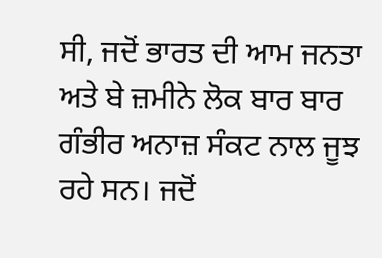ਸੀ, ਜਦੋਂ ਭਾਰਤ ਦੀ ਆਮ ਜਨਤਾ ਅਤੇ ਬੇ ਜ਼ਮੀਨੇ ਲੋਕ ਬਾਰ ਬਾਰ ਗੰਭੀਰ ਅਨਾਜ਼ ਸੰਕਟ ਨਾਲ ਜੂਝ ਰਹੇ ਸਨ। ਜਦੋਂ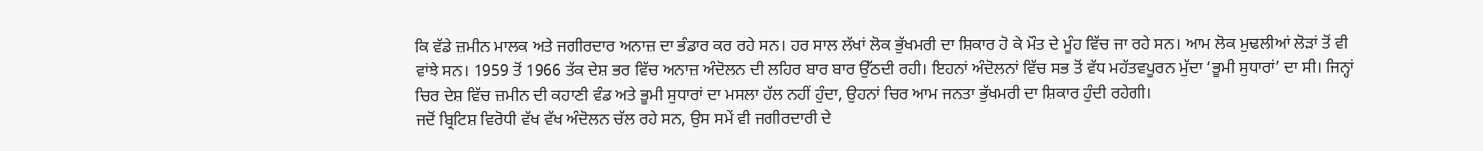ਕਿ ਵੱਡੇ ਜ਼ਮੀਨ ਮਾਲਕ ਅਤੇ ਜਗੀਰਦਾਰ ਅਨਾਜ਼ ਦਾ ਭੰਡਾਰ ਕਰ ਰਹੇ ਸਨ। ਹਰ ਸਾਲ ਲੱਖਾਂ ਲੋਕ ਭੁੱਖਮਰੀ ਦਾ ਸ਼ਿਕਾਰ ਹੋ ਕੇ ਮੌਤ ਦੇ ਮੂੰਹ ਵਿੱਚ ਜਾ ਰਹੇ ਸਨ। ਆਮ ਲੋਕ ਮੁਢਲੀਆਂ ਲੋੜਾਂ ਤੋਂ ਵੀ ਵਾਂਝੇ ਸਨ। 1959 ਤੋਂ 1966 ਤੱਕ ਦੇਸ਼ ਭਰ ਵਿੱਚ ਅਨਾਜ਼ ਅੰਦੋਲਨ ਦੀ ਲਹਿਰ ਬਾਰ ਬਾਰ ਉੱਠਦੀ ਰਹੀ। ਇਹਨਾਂ ਅੰਦੋਲਨਾਂ ਵਿੱਚ ਸਭ ਤੋਂ ਵੱਧ ਮਹੱਤਵਪੂਰਨ ਮੁੱਦਾ ‘ਭੂਮੀ ਸੁਧਾਰਾਂ’ ਦਾ ਸੀ। ਜਿਨ੍ਹਾਂ ਚਿਰ ਦੇਸ਼ ਵਿੱਚ ਜ਼ਮੀਨ ਦੀ ਕਹਾਣੀ ਵੰਡ ਅਤੇ ਭੂਮੀ ਸੁਧਾਰਾਂ ਦਾ ਮਸਲਾ ਹੱਲ ਨਹੀਂ ਹੁੰਦਾ, ਉਹਨਾਂ ਚਿਰ ਆਮ ਜਨਤਾ ਭੁੱਖਮਰੀ ਦਾ ਸ਼ਿਕਾਰ ਹੁੰਦੀ ਰਹੇਗੀ।
ਜਦੋਂ ਬ੍ਰਿਟਿਸ਼ ਵਿਰੋਧੀ ਵੱਖ ਵੱਖ ਅੰਦੋਲਨ ਚੱਲ ਰਹੇ ਸਨ, ਉਸ ਸਮੇਂ ਵੀ ਜਗੀਰਦਾਰੀ ਦੇ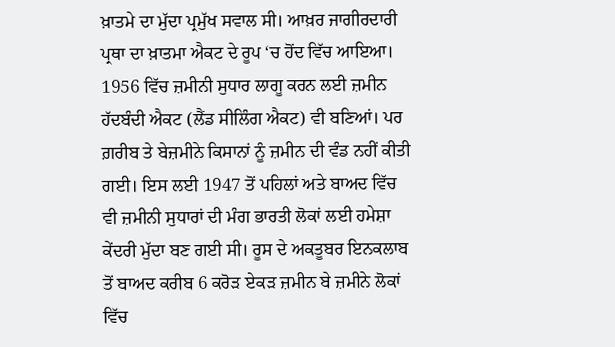ਖ਼ਾਤਮੇ ਦਾ ਮੁੱਦਾ ਪ੍ਰਮੁੱਖ ਸਵਾਲ ਸੀ। ਆਖ਼ਰ ਜਾਗੀਰਦਾਰੀ ਪ੍ਰਥਾ ਦਾ ਖ਼ਾਤਮਾ ਐਕਟ ਦੇ ਰੂਪ ‘ਚ ਹੋਂਦ ਵਿੱਚ ਆਇਆ। 1956 ਵਿੱਚ ਜ਼ਮੀਨੀ ਸੁਧਾਰ ਲਾਗੂ ਕਰਨ ਲਈ ਜ਼ਮੀਨ ਹੱਦਬੰਦੀ ਐਕਟ (ਲੈਂਡ ਸੀਲਿੰਗ ਐਕਟ) ਵੀ ਬਣਿਆਂ। ਪਰ ਗ਼ਰੀਬ ਤੇ ਬੇਜ਼ਮੀਨੇ ਕਿਸਾਨਾਂ ਨੂੰ ਜ਼ਮੀਨ ਦੀ ਵੰਡ ਨਹੀਂ ਕੀਤੀ ਗਈ। ਇਸ ਲਈ 1947 ਤੋਂ ਪਹਿਲਾਂ ਅਤੇ ਬਾਅਦ ਵਿੱਚ ਵੀ ਜ਼ਮੀਨੀ ਸੁਧਾਰਾਂ ਦੀ ਮੰਗ ਭਾਰਤੀ ਲੋਕਾਂ ਲਈ ਹਮੇਸ਼ਾ ਕੇਂਦਰੀ ਮੁੱਦਾ ਬਣ ਗਈ ਸੀ। ਰੂਸ ਦੇ ਅਕਤੂਬਰ ਇਨਕਲਾਬ ਤੋਂ ਬਾਅਦ ਕਰੀਬ 6 ਕਰੋੜ ਏਕੜ ਜ਼ਮੀਨ ਬੇ ਜ਼ਮੀਨੇ ਲੋਕਾਂ ਵਿੱਚ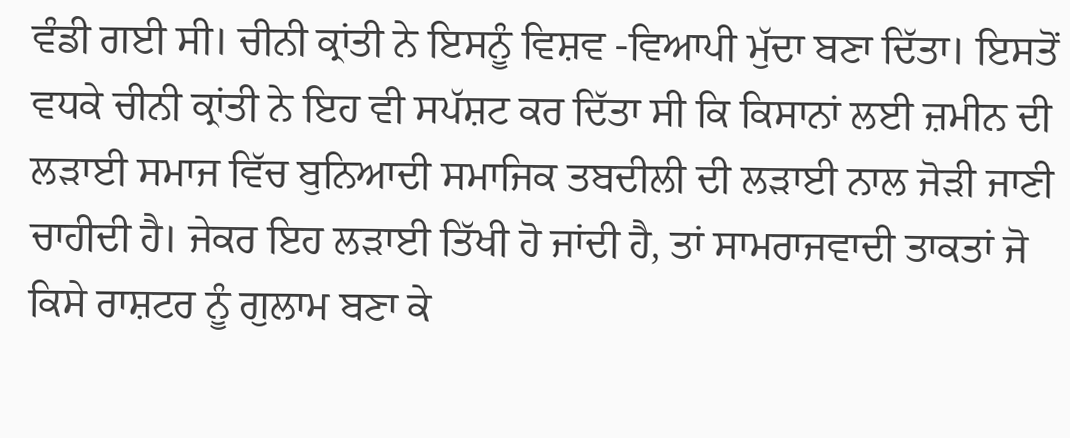ਵੰਡੀ ਗਈ ਸੀ। ਚੀਨੀ ਕ੍ਰਾਂਤੀ ਨੇ ਇਸਨੂੰ ਵਿਸ਼ਵ -ਵਿਆਪੀ ਮੁੱਦਾ ਬਣਾ ਦਿੱਤਾ। ਇਸਤੋਂ ਵਧਕੇ ਚੀਨੀ ਕ੍ਰਾਂਤੀ ਨੇ ਇਹ ਵੀ ਸਪੱਸ਼ਟ ਕਰ ਦਿੱਤਾ ਸੀ ਕਿ ਕਿਸਾਨਾਂ ਲਈ ਜ਼ਮੀਨ ਦੀ ਲੜਾਈ ਸਮਾਜ ਵਿੱਚ ਬੁਨਿਆਦੀ ਸਮਾਜਿਕ ਤਬਦੀਲੀ ਦੀ ਲੜਾਈ ਨਾਲ ਜੋੜੀ ਜਾਣੀ ਚਾਹੀਦੀ ਹੈ। ਜੇਕਰ ਇਹ ਲੜਾਈ ਤਿੱਖੀ ਹੋ ਜਾਂਦੀ ਹੈ, ਤਾਂ ਸਾਮਰਾਜਵਾਦੀ ਤਾਕਤਾਂ ਜੋ ਕਿਸੇ ਰਾਸ਼ਟਰ ਨੂੰ ਗੁਲਾਮ ਬਣਾ ਕੇ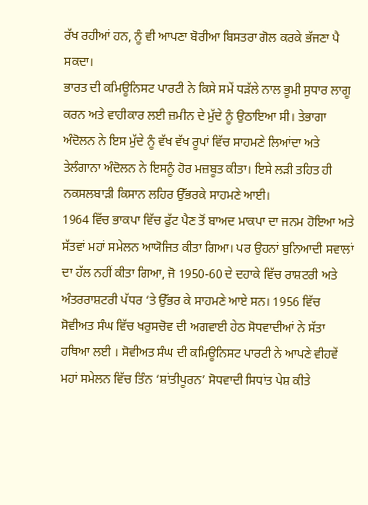ਰੱਖ ਰਹੀਆਂ ਹਨ, ਨੂੰ ਵੀ ਆਪਣਾ ਬੋਰੀਆ ਬਿਸਤਰਾ ਗੋਲ ਕਰਕੇ ਭੱਜਣਾ ਪੈ ਸਕਦਾ।
ਭਾਰਤ ਦੀ ਕਮਿਊਨਿਸਟ ਪਾਰਟੀ ਨੇ ਕਿਸੇ ਸਮੇਂ ਧੜੱਲੇ ਨਾਲ ਭੂਮੀ ਸੁਧਾਰ ਲਾਗੂ ਕਰਨ ਅਤੇ ਵਾਹੀਕਾਰ ਲਈ ਜ਼ਮੀਨ ਦੇ ਮੁੱਦੇ ਨੂੰ ਉਠਾਇਆ ਸੀ। ਤੇਭਾਗਾ ਅੰਦੋਲਨ ਨੇ ਇਸ ਮੁੱਦੇ ਨੂੰ ਵੱਖ ਵੱਖ ਰੂਪਾਂ ਵਿੱਚ ਸਾਹਮਣੇ ਲਿਆਂਦਾ ਅਤੇ ਤੇਲੰਗਾਨਾ ਅੰਦੋਲਨ ਨੇ ਇਸਨੂੰ ਹੋਰ ਮਜ਼ਬੂਤ ਕੀਤਾ। ਇਸੇ ਲੜੀ ਤਹਿਤ ਹੀ ਨਕਸਲਬਾੜੀ ਕਿਸਾਨ ਲਹਿਰ ਉੱਭਰਕੇ ਸਾਹਮਣੇ ਆਈ।
1964 ਵਿੱਚ ਭਾਕਪਾ ਵਿੱਚ ਫੁੱਟ ਪੈਣ ਤੋਂ ਬਾਅਦ ਮਾਕਪਾ ਦਾ ਜਨਮ ਹੋਇਆ ਅਤੇ ਸੱਤਵਾਂ ਮਹਾਂ ਸਮੇਲਨ ਆਯੋਜਿਤ ਕੀਤਾ ਗਿਆ। ਪਰ ਉਹਨਾਂ ਬੁਨਿਆਦੀ ਸਵਾਲਾਂ ਦਾ ਹੱਲ ਨਹੀਂ ਕੀਤਾ ਗਿਆ, ਜੋ 1950-60 ਦੇ ਦਹਾਕੇ ਵਿੱਚ ਰਾਸ਼ਟਰੀ ਅਤੇ ਅੰਤਰਰਾਸ਼ਟਰੀ ਪੱਧਰ ‘ਤੇ ਉੱਭਰ ਕੇ ਸਾਹਮਣੇ ਆਏ ਸਨ। 1956 ਵਿੱਚ ਸੋਵੀਅਤ ਸੰਘ ਵਿੱਚ ਖਰੁਸਚੋਵ ਦੀ ਅਗਵਾਈ ਹੇਠ ਸੋਧਵਾਦੀਆਂ ਨੇ ਸੱਤਾ ਹਥਿਆ ਲਈ । ਸੋਵੀਅਤ ਸੰਘ ਦੀ ਕਮਿਊਨਿਸਟ ਪਾਰਟੀ ਨੇ ਆਪਣੇ ਵੀਹਵੇਂ ਮਹਾਂ ਸਮੇਲਨ ਵਿੱਚ ਤਿੰਨ ‘ਸ਼ਾਂਤੀਪੂਰਨ’ ਸੋਧਵਾਦੀ ਸਿਧਾਂਤ ਪੇਸ਼ ਕੀਤੇ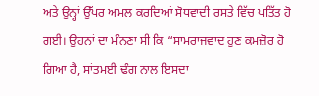ਅਤੇ ਉਨ੍ਹਾਂ ਉੱਪਰ ਅਮਲ ਕਰਦਿਆਂ ਸੋਧਵਾਦੀ ਰਸਤੇ ਵਿੱਚ ਪਤਿੱਤ ਹੋ ਗਈ। ਉਹਨਾਂ ਦਾ ਮੰਨਣਾ ਸੀ ਕਿ “ਸਾਮਰਾਜਵਾਦ ਹੁਣ ਕਮਜ਼ੋਰ ਹੋ ਗਿਆ ਹੈ, ਸਾਂਤਮਈ ਢੰਗ ਨਾਲ ਇਸਦਾ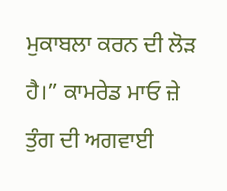ਮੁਕਾਬਲਾ ਕਰਨ ਦੀ ਲੋੜ ਹੈ।” ਕਾਮਰੇਡ ਮਾਓ ਜ਼ੇ ਤੁੰਗ ਦੀ ਅਗਵਾਈ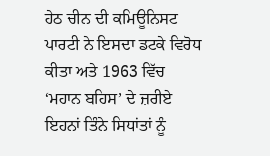ਹੇਠ ਚੀਨ ਦੀ ਕਮਿਊਨਿਸਟ ਪਾਰਟੀ ਨੇ ਇਸਦਾ ਡਟਕੇ ਵਿਰੋਧ ਕੀਤਾ ਅਤੇ 1963 ਵਿੱਚ ‘ਮਹਾਨ ਬਹਿਸ’ ਦੇ ਜ਼ਰੀਏ ਇਹਨਾਂ ਤਿੰਨੇ ਸਿਧਾਂਤਾਂ ਨੂੰ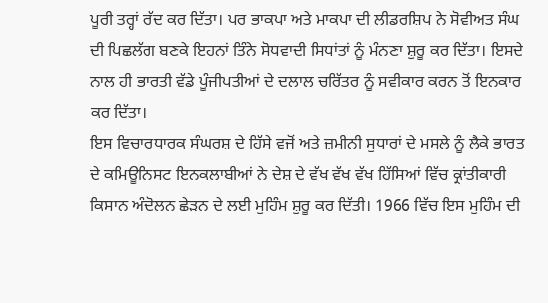ਪੂਰੀ ਤਰ੍ਹਾਂ ਰੱਦ ਕਰ ਦਿੱਤਾ। ਪਰ ਭਾਕਪਾ ਅਤੇ ਮਾਕਪਾ ਦੀ ਲੀਡਰਸ਼ਿਪ ਨੇ ਸੋਵੀਅਤ ਸੰਘ ਦੀ ਪਿਛਲੱਗ ਬਣਕੇ ਇਹਨਾਂ ਤਿੰਨੇ ਸੋਧਵਾਦੀ ਸਿਧਾਂਤਾਂ ਨੂੰ ਮੰਨਣਾ ਸ਼ੁਰੂ ਕਰ ਦਿੱਤਾ। ਇਸਦੇ ਨਾਲ ਹੀ ਭਾਰਤੀ ਵੱਡੇ ਪੂੰਜੀਪਤੀਆਂ ਦੇ ਦਲਾਲ ਚਰਿੱਤਰ ਨੂੰ ਸਵੀਕਾਰ ਕਰਨ ਤੋਂ ਇਨਕਾਰ ਕਰ ਦਿੱਤਾ।
ਇਸ ਵਿਚਾਰਧਾਰਕ ਸੰਘਰਸ਼ ਦੇ ਹਿੱਸੇ ਵਜੋਂ ਅਤੇ ਜ਼ਮੀਨੀ ਸੁਧਾਰਾਂ ਦੇ ਮਸਲੇ ਨੂੰ ਲੈਕੇ ਭਾਰਤ ਦੇ ਕਮਿਊਨਿਸਟ ਇਨਕਲਾਬੀਆਂ ਨੇ ਦੇਸ਼ ਦੇ ਵੱਖ ਵੱਖ ਵੱਖ ਹਿੱਸਿਆਂ ਵਿੱਚ ਕ੍ਰਾਂਤੀਕਾਰੀ ਕਿਸਾਨ ਅੰਦੋਲਨ ਛੇੜਨ ਦੇ ਲਈ ਮੁਹਿੰਮ ਸ਼ੁਰੂ ਕਰ ਦਿੱਤੀ। 1966 ਵਿੱਚ ਇਸ ਮੁਹਿੰਮ ਦੀ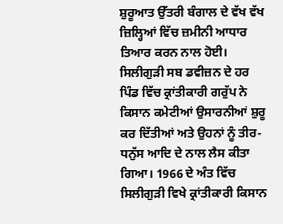ਸ਼ੁਰੂਆਤ ਉੱਤਰੀ ਬੰਗਾਲ ਦੇ ਵੱਖ ਵੱਖ ਜ਼ਿਲ੍ਹਿਆਂ ਵਿੱਚ ਜ਼ਮੀਨੀ ਆਧਾਰ ਤਿਆਰ ਕਰਨ ਨਾਲ ਹੋਈ। ਸਿਲੀਗੁੜੀ ਸਬ ਡਵੀਜ਼ਨ ਦੇ ਹਰ ਪਿੰਡ ਵਿੱਚ ਕ੍ਰਾਂਤੀਕਾਰੀ ਗਰੁੱਪ ਨੇ ਕਿਸਾਨ ਕਮੇਟੀਆਂ ਉਸਾਰਨੀਆਂ ਸ਼ੁਰੂ ਕਰ ਦਿੱਤੀਆਂ ਅਤੇ ਉਹਨਾਂ ਨੂੰ ਤੀਰ-ਧਨੁੱਸ ਆਦਿ ਦੇ ਨਾਲ ਲੈਸ ਕੀਤਾ ਗਿਆ। 1966 ਦੇ ਅੰਤ ਵਿੱਚ ਸਿਲੀਗੁੜੀ ਵਿਖੇ ਕ੍ਰਾਂਤੀਕਾਰੀ ਕਿਸਾਨ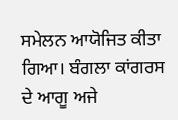ਸਮੇਲਨ ਆਯੋਜਿਤ ਕੀਤਾ ਗਿਆ। ਬੰਗਲਾ ਕਾਂਗਰਸ ਦੇ ਆਗੂ ਅਜੇ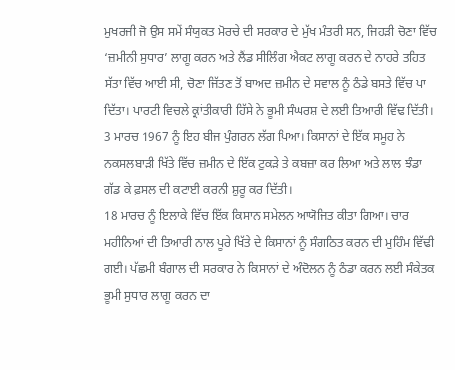ਮੁਖਰਜੀ ਜੋ ਉਸ ਸਮੇਂ ਸੰਯੁਕਤ ਮੋਰਚੇ ਦੀ ਸਰਕਾਰ ਦੇ ਮੁੱਖ ਮੰਤਰੀ ਸਨ, ਜਿਹੜੀ ਚੋਣਾ ਵਿੱਚ ‘ਜ਼ਮੀਨੀ ਸੁਧਾਰ’ ਲਾਗੂ ਕਰਨ ਅਤੇ ਲੈਂਡ ਸੀਲਿੰਗ ਐਕਟ ਲਾਗੂ ਕਰਨ ਦੇ ਨਾਹਰੇ ਤਹਿਤ ਸੱਤਾ ਵਿੱਚ ਆਈ ਸੀ, ਚੋਣਾ ਜਿੱਤਣ ਤੋਂ ਬਾਅਦ ਜ਼ਮੀਨ ਦੇ ਸਵਾਲ ਨੂੰ ਠੰਡੇ ਬਸਤੇ ਵਿੱਚ ਪਾ ਦਿੱਤਾ। ਪਾਰਟੀ ਵਿਚਲੇ ਕ੍ਰਾਂਤੀਕਾਰੀ ਹਿੱਸੇ ਨੇ ਭੂਮੀ ਸੰਘਰਸ਼ ਦੇ ਲਈ ਤਿਆਰੀ ਵਿੱਢ ਦਿੱਤੀ। 3 ਮਾਰਚ 1967 ਨੂੰ ਇਹ ਬੀਜ ਪੁੰਗਰਨ ਲੱਗ ਪਿਆ। ਕਿਸਾਨਾਂ ਦੇ ਇੱਕ ਸਮੂਹ ਨੇ ਨਕਸਲਬਾੜੀ ਖਿੱਤੇ ਵਿੱਚ ਜ਼ਮੀਨ ਦੇ ਇੱਕ ਟੁਕੜੇ ਤੇ ਕਬਜ਼ਾ ਕਰ ਲਿਆ ਅਤੇ ਲਾਲ ਝੰਡਾ ਗੱਡ ਕੇ ਫ਼ਸਲ ਦੀ ਕਟਾਈ ਕਰਨੀ ਸ਼ੁਰੂ ਕਰ ਦਿੱਤੀ।
18 ਮਾਰਚ ਨੂੰ ਇਲਾਕੇ ਵਿੱਚ ਇੱਕ ਕਿਸਾਨ ਸਮੇਲਨ ਆਯੋਜਿਤ ਕੀਤਾ ਗਿਆ। ਚਾਰ ਮਹੀਨਿਆਂ ਦੀ ਤਿਆਰੀ ਨਾਲ ਪੂਰੇ ਖਿੱਤੇ ਦੇ ਕਿਸਾਨਾਂ ਨੂੰ ਸੰਗਠਿਤ ਕਰਨ ਦੀ ਮੁਹਿੰਮ ਵਿੱਢੀ ਗਈ। ਪੱਛਮੀ ਬੰਗਾਲ ਦੀ ਸਰਕਾਰ ਨੇ ਕਿਸਾਨਾਂ ਦੇ ਅੰਦੋਲਨ ਨੂੰ ਠੰਡਾ ਕਰਨ ਲਈ ਸੰਕੇਤਕ ਭੂਮੀ ਸੁਧਾਰ ਲਾਗੂ ਕਰਨ ਦਾ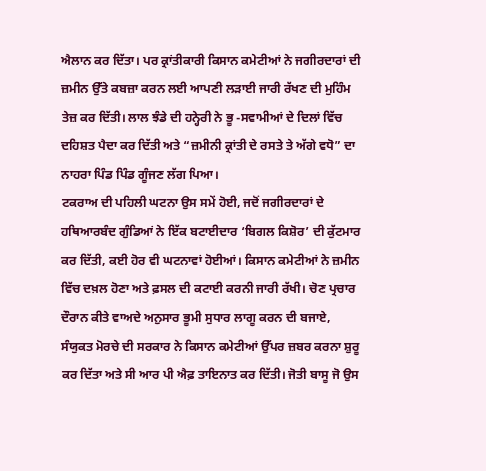ਐਲਾਨ ਕਰ ਦਿੱਤਾ। ਪਰ ਕ੍ਰਾਂਤੀਕਾਰੀ ਕਿਸਾਨ ਕਮੇਟੀਆਂ ਨੇ ਜਗੀਰਦਾਰਾਂ ਦੀ ਜ਼ਮੀਨ ਉੱਤੇ ਕਬਜ਼ਾ ਕਰਨ ਲਈ ਆਪਣੀ ਲੜਾਈ ਜਾਰੀ ਰੱਖਣ ਦੀ ਮੁਹਿੰਮ ਤੇਜ਼ ਕਰ ਦਿੱਤੀ। ਲਾਲ ਝੰਡੇ ਦੀ ਹਨ੍ਹੇਰੀ ਨੇ ਭੂ -ਸਵਾਮੀਆਂ ਦੇ ਦਿਲਾਂ ਵਿੱਚ ਦਹਿਸ਼ਤ ਪੈਦਾ ਕਰ ਦਿੱਤੀ ਅਤੇ “ਜ਼ਮੀਨੀ ਕ੍ਰਾਂਤੀ ਦੇ ਰਸਤੇ ਤੇ ਅੱਗੇ ਵਧੋ” ਦਾ ਨਾਹਰਾ ਪਿੰਡ ਪਿੰਡ ਗੂੰਜਣ ਲੱਗ ਪਿਆ।
ਟਕਰਾਅ ਦੀ ਪਹਿਲੀ ਘਟਨਾ ਉਸ ਸਮੇਂ ਹੋਈ, ਜਦੋਂ ਜਗੀਰਦਾਰਾਂ ਦੇ ਹਥਿਆਰਬੰਦ ਗੁੰਡਿਆਂ ਨੇ ਇੱਕ ਬਟਾਈਦਾਰ ‘ਬਿਗਲ ਕਿਸ਼ੋਰ’ ਦੀ ਕੁੱਟਮਾਰ ਕਰ ਦਿੱਤੀ, ਕਈ ਹੋਰ ਵੀ ਘਟਨਾਵਾਂ ਹੋਈਆਂ। ਕਿਸਾਨ ਕਮੇਟੀਆਂ ਨੇ ਜ਼ਮੀਨ ਵਿੱਚ ਦਖ਼ਲ ਹੋਣਾ ਅਤੇ ਫ਼ਸਲ ਦੀ ਕਟਾਈ ਕਰਨੀ ਜਾਰੀ ਰੱਖੀ। ਚੋਣ ਪ੍ਰਚਾਰ ਦੌਰਾਨ ਕੀਤੇ ਵਾਅਦੇ ਅਨੁਸਾਰ ਭੂਮੀ ਸੁਧਾਰ ਲਾਗੂ ਕਰਨ ਦੀ ਬਜਾਏ, ਸੰਯੁਕਤ ਮੋਰਚੇ ਦੀ ਸਰਕਾਰ ਨੇ ਕਿਸਾਨ ਕਮੇਟੀਆਂ ਉੱਪਰ ਜ਼ਬਰ ਕਰਨਾ ਸ਼ੁਰੂ ਕਰ ਦਿੱਤਾ ਅਤੇ ਸੀ ਆਰ ਪੀ ਐਫ਼ ਤਾਇਨਾਤ ਕਰ ਦਿੱਤੀ। ਜੋਤੀ ਬਾਸੂ ਜੋ ਉਸ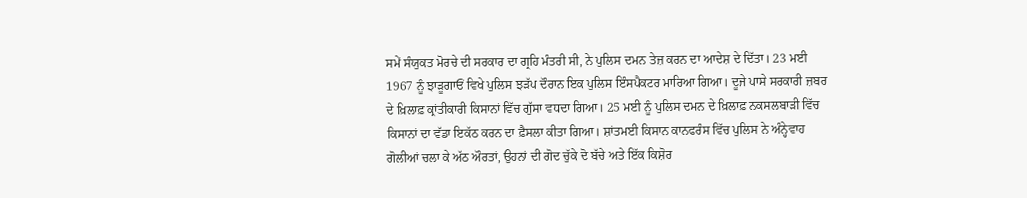ਸਮੇਂ ਸੰਯੁਕਤ ਮੋਰਚੇ ਦੀ ਸਰਕਾਰ ਦਾ ਗ੍ਰਹਿ ਮੰਤਰੀ ਸੀ, ਨੇ ਪੁਲਿਸ ਦਮਨ ਤੇਜ਼ ਕਰਨ ਦਾ ਆਦੇਸ਼ ਦੇ ਦਿੱਤਾ। 23 ਮਈ 1967 ਨੂੰ ਝਾੜੂਗਾਓਂ ਵਿਖੇ ਪੁਲਿਸ ਝੜੱਪ ਦੌਰਾਨ ਇਕ ਪੁਲਿਸ ਇੰਸਪੈਕਟਰ ਮਾਰਿਆ ਗਿਆ। ਦੂਜੇ ਪਾਸੇ ਸਰਕਾਰੀ ਜ਼ਬਰ ਦੇ ਖ਼ਿਲਾਫ਼ ਕ੍ਰਾਂਤੀਕਾਰੀ ਕਿਸਾਨਾਂ ਵਿੱਚ ਗੁੱਸਾ ਵਧਦਾ ਗਿਆ। 25 ਮਈ ਨੂੰ ਪੁਲਿਸ ਦਮਨ ਦੇ ਖ਼ਿਲਾਫ਼ ਨਕਸਲਬਾੜੀ ਵਿੱਚ ਕਿਸਾਨਾਂ ਦਾ ਵੱਡਾ ਇਕੱਠ ਕਰਨ ਦਾ ਫ਼ੈਸਲਾ ਕੀਤਾ ਗਿਆ। ਸ਼ਾਂਤਮਈ ਕਿਸਾਨ ਕਾਨਫਰੰਸ ਵਿੱਚ ਪੁਲਿਸ ਨੇ ਅੰਨ੍ਹੇਵਾਹ ਗੋਲੀਆਂ ਚਲਾ ਕੇ ਅੱਠ ਔਰਤਾਂ, ਉਹਨਾਂ ਦੀ ਗੋਦ ਚੁੱਕੇ ਦੋ ਬੱਚੇ ਅਤੇ ਇੱਕ ਕਿਸ਼ੋਰ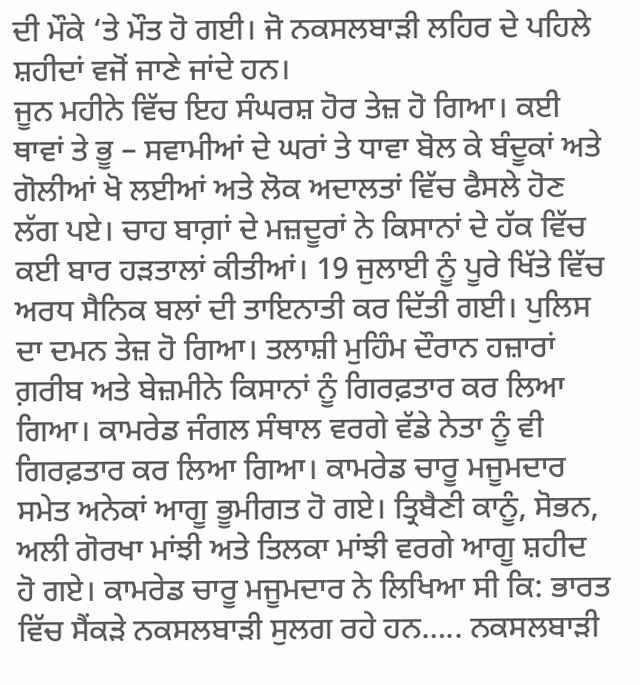ਦੀ ਮੌਕੇ ‘ਤੇ ਮੌਤ ਹੋ ਗਈ। ਜੋ ਨਕਸਲਬਾੜੀ ਲਹਿਰ ਦੇ ਪਹਿਲੇ ਸ਼ਹੀਦਾਂ ਵਜੋਂ ਜਾਣੇ ਜਾਂਦੇ ਹਨ।
ਜੂਨ ਮਹੀਨੇ ਵਿੱਚ ਇਹ ਸੰਘਰਸ਼ ਹੋਰ ਤੇਜ਼ ਹੋ ਗਿਆ। ਕਈ ਥਾਵਾਂ ਤੇ ਭੂ – ਸਵਾਮੀਆਂ ਦੇ ਘਰਾਂ ਤੇ ਧਾਵਾ ਬੋਲ ਕੇ ਬੰਦੂਕਾਂ ਅਤੇ ਗੋਲੀਆਂ ਖੋ ਲਈਆਂ ਅਤੇ ਲੋਕ ਅਦਾਲਤਾਂ ਵਿੱਚ ਫੈਸਲੇ ਹੋਣ ਲੱਗ ਪਏ। ਚਾਹ ਬਾਗ਼ਾਂ ਦੇ ਮਜ਼ਦੂਰਾਂ ਨੇ ਕਿਸਾਨਾਂ ਦੇ ਹੱਕ ਵਿੱਚ ਕਈ ਬਾਰ ਹੜਤਾਲਾਂ ਕੀਤੀਆਂ। 19 ਜੁਲਾਈ ਨੂੰ ਪੂਰੇ ਖਿੱਤੇ ਵਿੱਚ ਅਰਧ ਸੈਨਿਕ ਬਲਾਂ ਦੀ ਤਾਇਨਾਤੀ ਕਰ ਦਿੱਤੀ ਗਈ। ਪੁਲਿਸ ਦਾ ਦਮਨ ਤੇਜ਼ ਹੋ ਗਿਆ। ਤਲਾਸ਼ੀ ਮੁਹਿੰਮ ਦੌਰਾਨ ਹਜ਼ਾਰਾਂ ਗ਼ਰੀਬ ਅਤੇ ਬੇਜ਼ਮੀਨੇ ਕਿਸਾਨਾਂ ਨੂੰ ਗਿਰਫ਼ਤਾਰ ਕਰ ਲਿਆ ਗਿਆ। ਕਾਮਰੇਡ ਜੰਗਲ ਸੰਥਾਲ ਵਰਗੇ ਵੱਡੇ ਨੇਤਾ ਨੂੰ ਵੀ ਗਿਰਫ਼ਤਾਰ ਕਰ ਲਿਆ ਗਿਆ। ਕਾਮਰੇਡ ਚਾਰੂ ਮਜੂਮਦਾਰ ਸਮੇਤ ਅਨੇਕਾਂ ਆਗੂ ਭੂਮੀਗਤ ਹੋ ਗਏ। ਤ੍ਰਿਬੈਣੀ ਕਾਨੂੰ, ਸੋਭਨ, ਅਲੀ ਗੋਰਖਾ ਮਾਂਝੀ ਅਤੇ ਤਿਲਕਾ ਮਾਂਝੀ ਵਰਗੇ ਆਗੂ ਸ਼ਹੀਦ ਹੋ ਗਏ। ਕਾਮਰੇਡ ਚਾਰੂ ਮਜੂਮਦਾਰ ਨੇ ਲਿਖਿਆ ਸੀ ਕਿ: ਭਾਰਤ ਵਿੱਚ ਸੈਂਕੜੇ ਨਕਸਲਬਾੜੀ ਸੁਲਗ ਰਹੇ ਹਨ….. ਨਕਸਲਬਾੜੀ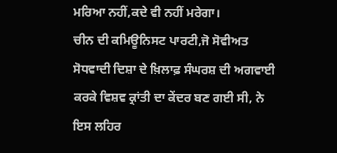ਮਰਿਆ ਨਹੀਂ,ਕਦੇ ਵੀ ਨਹੀਂ ਮਰੇਗਾ।
ਚੀਨ ਦੀ ਕਮਿਊਨਿਸਟ ਪਾਰਟੀ,ਜੋ ਸੋਵੀਅਤ ਸੋਧਵਾਦੀ ਦਿਸ਼ਾ ਦੇ ਖ਼ਿਲਾਫ਼ ਸੰਘਰਸ਼ ਦੀ ਅਗਵਾਈ ਕਰਕੇ ਵਿਸ਼ਵ ਕ੍ਰਾਂਤੀ ਦਾ ਕੇਂਦਰ ਬਣ ਗਈ ਸੀ, ਨੇ ਇਸ ਲਹਿਰ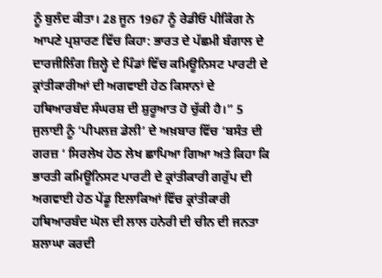ਨੂੰ ਬੁਲੰਦ ਕੀਤਾ। 28 ਜੂਨ 1967 ਨੂੰ ਰੇਡੀਓ ਪੀਕਿੰਗ ਨੇ ਆਪਣੇ ਪ੍ਰਸ਼ਾਰਣ ਵਿੱਚ ਕਿਹਾ: ਭਾਰਤ ਦੇ ਪੱਛਮੀ ਬੰਗਾਲ ਦੇ ਦਾਰਜੀਲਿੰਗ ਜ਼ਿਲ੍ਹੇ ਦੇ ਪਿੰਡਾਂ ਵਿੱਚ ਕਮਿਊਨਿਸਟ ਪਾਰਟੀ ਦੇ ਕ੍ਰਾਂਤੀਕਾਰੀਆਂ ਦੀ ਅਗਵਾਈ ਹੇਠ ਕਿਸਾਨਾਂ ਦੇ ਹਥਿਆਰਬੰਦ ਸੰਘਰਸ਼ ਦੀ ਸ਼ੁਰੂਆਤ ਹੋ ਚੁੱਕੀ ਹੈ।” 5 ਜੁਲਾਈ ਨੂੰ ‘ਪੀਪਲਜ਼ ਡੇਲੀ’ ਦੇ ਅਖ਼ਬਾਰ ਵਿੱਚ ‘ਬਸੰਤ ਦੀ ਗਰਜ਼ ‘ ਸਿਰਲੇਖ ਹੇਠ ਲੇਖ ਛਾਪਿਆ ਗਿਆ ਅਤੇ ਕਿਹਾ ਕਿ ਭਾਰਤੀ ਕਮਿਊਨਿਸਟ ਪਾਰਟੀ ਦੇ ਕ੍ਰਾਂਤੀਕਾਰੀ ਗਰੁੱਪ ਦੀ ਅਗਵਾਈ ਹੇਠ ਪੇਂਡੂ ਇਲਾਕਿਆਂ ਵਿੱਚ ਕ੍ਰਾਂਤੀਕਾਰੀ ਹਥਿਆਰਬੰਦ ਘੋਲ ਦੀ ਲਾਲ ਹਨੇਰੀ ਦੀ ਚੀਨ ਦੀ ਜਨਤਾ ਸ਼ਲਾਘਾ ਕਰਦੀ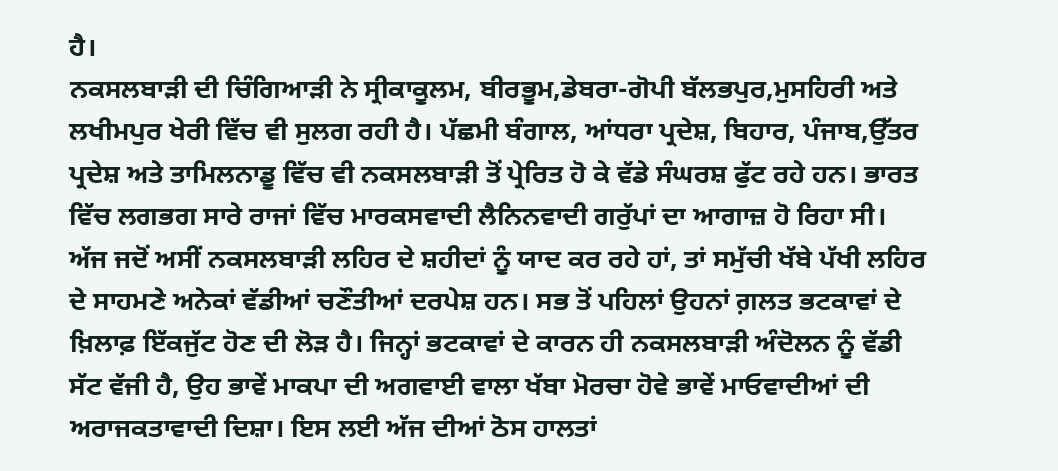ਹੈ।
ਨਕਸਲਬਾੜੀ ਦੀ ਚਿੰਗਿਆੜੀ ਨੇ ਸ੍ਰੀਕਾਕੂਲਮ, ਬੀਰਭੂਮ,ਡੇਬਰਾ-ਗੋਪੀ ਬੱਲਭਪੁਰ,ਮੁਸਹਿਰੀ ਅਤੇ ਲਖੀਮਪੁਰ ਖੇਰੀ ਵਿੱਚ ਵੀ ਸੁਲਗ ਰਹੀ ਹੈ। ਪੱਛਮੀ ਬੰਗਾਲ, ਆਂਧਰਾ ਪ੍ਰਦੇਸ਼, ਬਿਹਾਰ, ਪੰਜਾਬ,ਉੱਤਰ ਪ੍ਰਦੇਸ਼ ਅਤੇ ਤਾਮਿਲਨਾਡੂ ਵਿੱਚ ਵੀ ਨਕਸਲਬਾੜੀ ਤੋਂ ਪ੍ਰੇਰਿਤ ਹੋ ਕੇ ਵੱਡੇ ਸੰਘਰਸ਼ ਫੁੱਟ ਰਹੇ ਹਨ। ਭਾਰਤ ਵਿੱਚ ਲਗਭਗ ਸਾਰੇ ਰਾਜਾਂ ਵਿੱਚ ਮਾਰਕਸਵਾਦੀ ਲੈਨਿਨਵਾਦੀ ਗਰੁੱਪਾਂ ਦਾ ਆਗਾਜ਼ ਹੋ ਰਿਹਾ ਸੀ।
ਅੱਜ ਜਦੋਂ ਅਸੀਂ ਨਕਸਲਬਾੜੀ ਲਹਿਰ ਦੇ ਸ਼ਹੀਦਾਂ ਨੂੰ ਯਾਦ ਕਰ ਰਹੇ ਹਾਂ, ਤਾਂ ਸਮੁੱਚੀ ਖੱਬੇ ਪੱਖੀ ਲਹਿਰ ਦੇ ਸਾਹਮਣੇ ਅਨੇਕਾਂ ਵੱਡੀਆਂ ਚਣੌਤੀਆਂ ਦਰਪੇਸ਼ ਹਨ। ਸਭ ਤੋਂ ਪਹਿਲਾਂ ਉਹਨਾਂ ਗ਼ਲਤ ਭਟਕਾਵਾਂ ਦੇ ਖ਼ਿਲਾਫ਼ ਇੱਕਜੁੱਟ ਹੋਣ ਦੀ ਲੋੜ ਹੈ। ਜਿਨ੍ਹਾਂ ਭਟਕਾਵਾਂ ਦੇ ਕਾਰਨ ਹੀ ਨਕਸਲਬਾੜੀ ਅੰਦੋਲਨ ਨੂੰ ਵੱਡੀ ਸੱਟ ਵੱਜੀ ਹੈ, ਉਹ ਭਾਵੇਂ ਮਾਕਪਾ ਦੀ ਅਗਵਾਈ ਵਾਲਾ ਖੱਬਾ ਮੋਰਚਾ ਹੋਵੇ ਭਾਵੇਂ ਮਾਓਵਾਦੀਆਂ ਦੀ ਅਰਾਜਕਤਾਵਾਦੀ ਦਿਸ਼ਾ। ਇਸ ਲਈ ਅੱਜ ਦੀਆਂ ਠੋਸ ਹਾਲਤਾਂ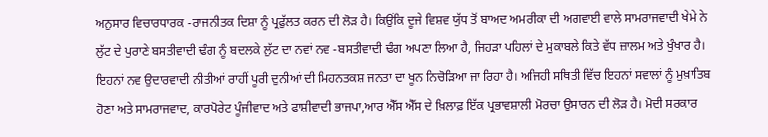ਅਨੁਸਾਰ ਵਿਚਾਰਧਾਰਕ -ਰਾਜਨੀਤਕ ਦਿਸ਼ਾ ਨੂੰ ਪ੍ਰਫੁੱਲਤ ਕਰਨ ਦੀ ਲੋੜ ਹੈ। ਕਿਉਂਕਿ ਦੂਜੇ ਵਿਸ਼ਵ ਯੁੱਧ ਤੋਂ ਬਾਅਦ ਅਮਰੀਕਾ ਦੀ ਅਗਵਾਈ ਵਾਲੇ ਸਾਮਰਾਜਵਾਦੀ ਖੇਮੇ ਨੇ ਲੁੱਟ ਦੇ ਪੁਰਾਣੇ ਬਸਤੀਵਾਦੀ ਢੰਗ ਨੂੰ ਬਦਲਕੇ ਲੁੱਟ ਦਾ ਨਵਾਂ ਨਵ -ਬਸਤੀਵਾਦੀ ਢੰਗ ਅਪਣਾ ਲਿਆ ਹੈ, ਜਿਹੜਾ ਪਹਿਲਾਂ ਦੇ ਮੁਕਾਬਲੇ ਕਿਤੇ ਵੱਧ ਜ਼ਾਲਮ ਅਤੇ ਖੁੰਖਾਰ ਹੈ। ਇਹਨਾਂ ਨਵ ਉਦਾਰਵਾਦੀ ਨੀਤੀਆਂ ਰਾਹੀਂ ਪੂਰੀ ਦੁਨੀਆਂ ਦੀ ਮਿਹਨਤਕਸ਼ ਜਨਤਾ ਦਾ ਖੂਨ ਨਿਚੋੜਿਆ ਜਾ ਰਿਹਾ ਹੈ। ਅਜਿਹੀ ਸਥਿਤੀ ਵਿੱਚ ਇਹਨਾਂ ਸਵਾਲਾਂ ਨੂੰ ਮੁਖ਼ਾਤਿਬ ਹੋਣਾ ਅਤੇ ਸਾਮਰਾਜਵਾਦ, ਕਾਰਪੋਰੇਟ ਪੂੰਜੀਵਾਦ ਅਤੇ ਫਾਸ਼ੀਵਾਦੀ ਭਾਜਪਾ,ਆਰ ਐੱਸ ਐੱਸ ਦੇ ਖ਼ਿਲਾਫ਼ ਇੱਕ ਪ੍ਰਭਾਵਸ਼ਾਲੀ ਮੋਰਚਾ ਉਸਾਰਨ ਦੀ ਲੋੜ ਹੈ। ਮੋਦੀ ਸਰਕਾਰ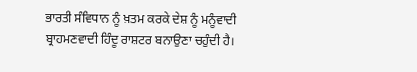ਭਾਰਤੀ ਸੰਵਿਧਾਨ ਨੂੰ ਖ਼ਤਮ ਕਰਕੇ ਦੇਸ਼ ਨੂੰ ਮਨੂੰਵਾਦੀ ਬ੍ਰਾਹਮਣਵਾਦੀ ਹਿੰਦੂ ਰਾਸ਼ਟਰ ਬਨਾਉਣਾ ਚਹੁੰਦੀ ਹੈ।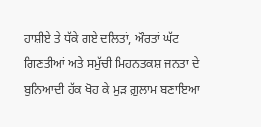ਹਾਸ਼ੀਏ ਤੇ ਧੱਕੇ ਗਏ ਦਲਿਤਾਂ, ਔਰਤਾਂ ਘੱਟ ਗਿਣਤੀਆਂ ਅਤੇ ਸਮੁੱਚੀ ਮਿਹਨਤਕਸ਼ ਜਨਤਾ ਦੇ ਬੁਨਿਆਦੀ ਹੱਕ ਖੋਹ ਕੇ ਮੁੜ ਗ਼ੁਲਾਮ ਬਣਾਇਆ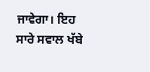ਜਾਵੇਗਾ। ਇਹ ਸਾਰੇ ਸਵਾਲ ਖੱਬੇ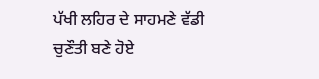ਪੱਖੀ ਲਹਿਰ ਦੇ ਸਾਹਮਣੇ ਵੱਡੀ ਚੁਣੌਤੀ ਬਣੇ ਹੋਏ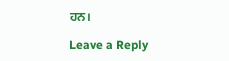ਹਨ।

Leave a Reply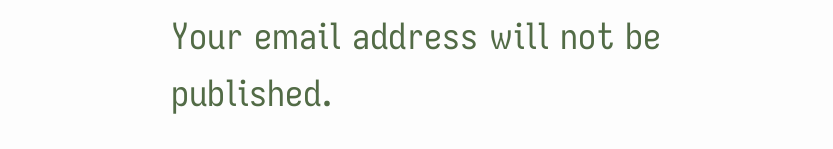Your email address will not be published.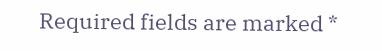Required fields are marked *